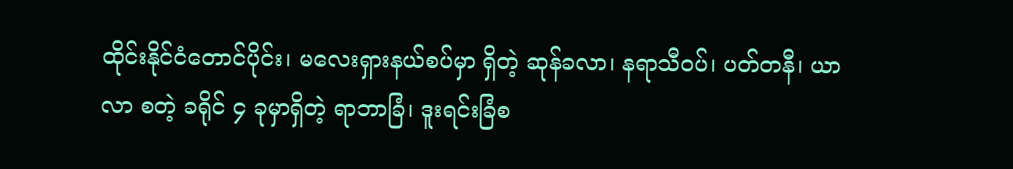ထိုင်းနိုင်ငံတောင်ပိုင်း၊ မလေးရှားနယ်စပ်မှာ ရှိတဲ့ ဆုန်ခလာ၊ နရာသီဝပ်၊ ပတ်တနီ၊ ယာလာ စတဲ့ ခရိုင် ၄ ခုမှာရှိတဲ့ ရာဘာခြံ၊ ဒူးရင်းခြံစ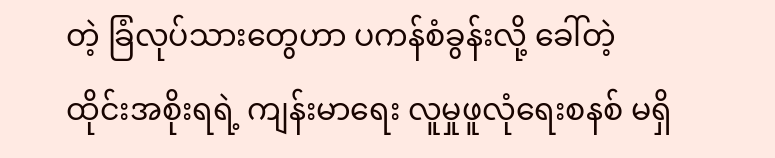တဲ့ ခြံလုပ်သားတွေဟာ ပကန်စံခွန်းလို့ ခေါ်တဲ့ ထိုင်းအစိုးရရဲ့ ကျန်းမာရေး လူမှုဖူလုံရေးစနစ် မရှိ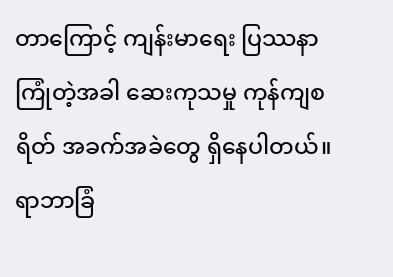တာကြောင့် ကျန်းမာရေး ပြဿနာ ကြုံတဲ့အခါ ဆေးကုသမှု ကုန်ကျစရိတ် အခက်အခဲတွေ ရှိနေပါတယ်။
ရာဘာခြံ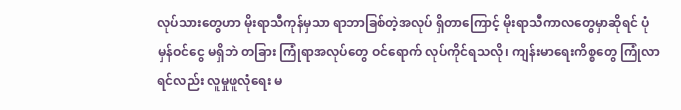လုပ်သားတွေဟာ မိုးရာသီကုန်မှသာ ရာဘာခြစ်တဲ့အလုပ် ရှိတာကြောင့် မိုးရာသီကာလတွေမှာဆိုရင် ပုံမှန်ဝင်ငွေ မရှိဘဲ တခြား ကြုံရာအလုပ်တွေ ဝင်ရောက် လုပ်ကိုင်ရသလို၊ ကျန်းမာရေးကိစ္စတွေ ကြုံလာရင်လည်း လူမှုဖူလုံရေး မ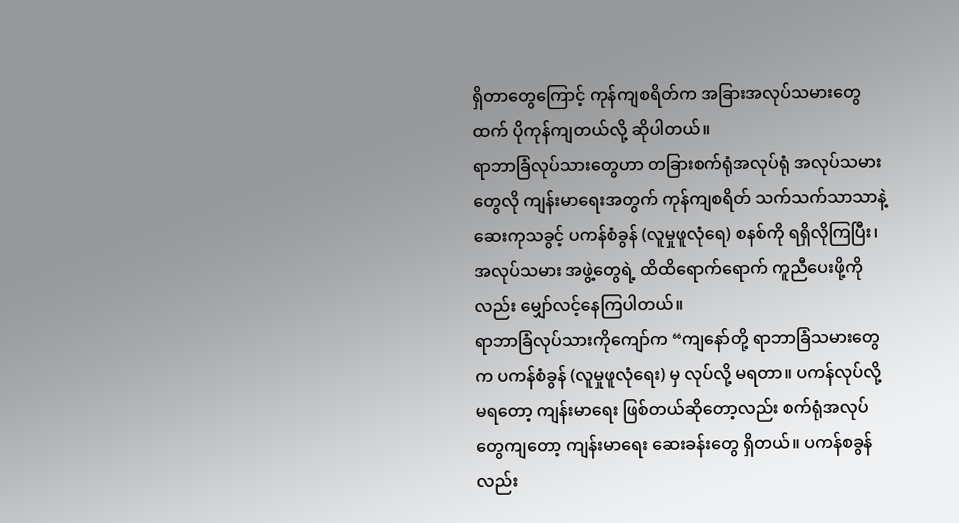ရှိတာတွေကြောင့် ကုန်ကျစရိတ်က အခြားအလုပ်သမားတွေထက် ပိုကုန်ကျတယ်လို့ ဆိုပါတယ်။
ရာဘာခြံလုပ်သားတွေဟာ တခြားစက်ရုံအလုပ်ရုံ အလုပ်သမားတွေလို ကျန်းမာရေးအတွက် ကုန်ကျစရိတ် သက်သက်သာသာနဲ့ ဆေးကုသခွင့် ပကန်စံခွန် (လူမှုဖူလုံရေ) စနစ်ကို ရရှိလိုကြပြီး၊ အလုပ်သမား အဖွဲ့တွေရဲ့ ထိထိရောက်ရောက် ကူညီပေးဖို့ကိုလည်း မျှော်လင့်နေကြပါတယ်။
ရာဘာခြံလုပ်သားကိုကျော်က “ကျနော်တို့ ရာဘာခြံသမားတွေက ပကန်စံခွန် (လူမှုဖူလုံရေး) မှ လုပ်လို့ မရတာ။ ပကန်လုပ်လို့ မရတော့ ကျန်းမာရေး ဖြစ်တယ်ဆိုတော့လည်း စက်ရုံအလုပ်တွေကျတော့ ကျန်းမာရေး ဆေးခန်းတွေ ရှိတယ်။ ပကန်စခွန်လည်း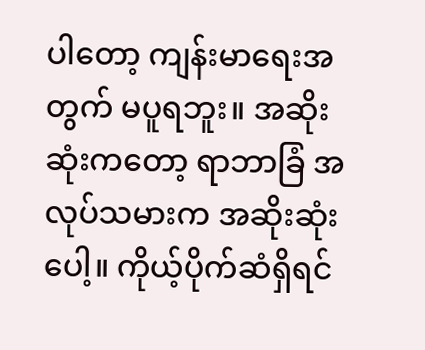ပါတော့ ကျန်းမာရေးအတွက် မပူရဘူး။ အဆိုးဆုံးကတော့ ရာဘာခြံ အလုပ်သမားက အဆိုးဆုံးပေါ့။ ကိုယ့်ပိုက်ဆံရှိရင်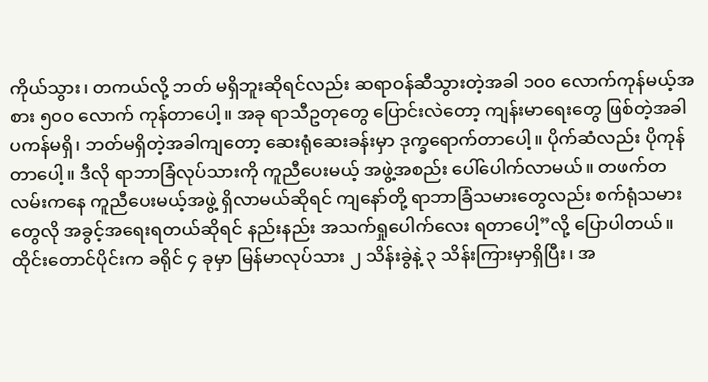ကိုယ်သွား၊ တကယ်လို့ ဘတ် မရှိဘူးဆိုရင်လည်း ဆရာဝန်ဆီသွားတဲ့အခါ ၁၀၀ လောက်ကုန်မယ့်အစား ၅၀၀ လောက် ကုန်တာပေါ့။ အခု ရာသီဥတုတွေ ပြောင်းလဲတော့ ကျန်းမာရေးတွေ ဖြစ်တဲ့အခါ ပကန်မရှိ၊ ဘတ်မရှိတဲ့အခါကျတော့ ဆေးရုံဆေးခန်းမှာ ဒုက္ခရောက်တာပေါ့။ ပိုက်ဆံလည်း ပိုကုန်တာပေါ့။ ဒီလို ရာဘာခြံလုပ်သားကို ကူညီပေးမယ့် အဖွဲ့အစည်း ပေါ်ပေါက်လာမယ်။ တဖက်တလမ်းကနေ ကူညီပေးမယ့်အဖွဲ့ ရှိလာမယ်ဆိုရင် ကျနော်တို့ ရာဘာခြံသမားတွေလည်း စက်ရုံသမားတွေလို အခွင့်အရေးရတယ်ဆိုရင် နည်းနည်း အသက်ရှုပေါက်လေး ရတာပေါ့”လို့ ပြောပါတယ်။
ထိုင်းတောင်ပိုင်းက ခရိုင် ၄ ခုမှာ မြန်မာလုပ်သား ၂ သိန်းခွဲနဲ့ ၃ သိန်းကြားမှာရှိပြီး၊ အ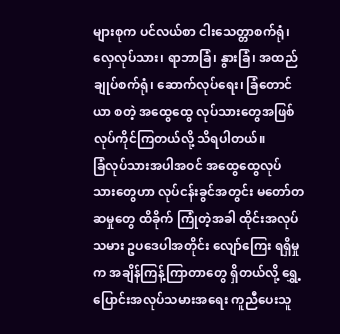များစုက ပင်လယ်စာ ငါးသေတ္တာစက်ရုံ၊ လှေလုပ်သား၊ ရာဘာခြံ၊ နွားခြံ၊ အထည်ချုပ်စက်ရုံ၊ ဆောက်လုပ်ရေး၊ ခြံတောင်ယာ စတဲ့ အထွေထွေ လုပ်သားတွေအဖြစ် လုပ်ကိုင်ကြတယ်လို့ သိရပါတယ်။
ခြံလုပ်သားအပါအဝင် အထွေထွေလုပ်သားတွေဟာ လုပ်ငန်းခွင်အတွင်း မတော်တဆမှုတွေ ထိခိုက် ကြုံတဲ့အခါ ထိုင်းအလုပ်သမား ဥပဒေပါအတိုင်း လျော်ကြေး ရရှိမှုက အချိန်ကြန့်ကြာတာတွေ ရှိတယ်လို့ ရွှေ့ပြောင်းအလုပ်သမားအရေး ကူညီပေးသူ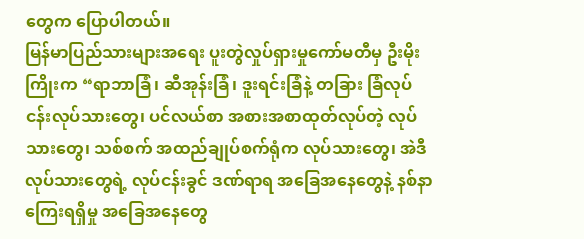တွေက ပြောပါတယ်။
မြန်မာပြည်သားများအရေး ပူးတွဲလှုပ်ရှားမှုကော်မတီမှ ဦးမိုးကြိုးက “ရာဘာခြံ၊ ဆီအုန်းခြံ၊ ဒူးရင်းခြံနဲ့ တခြား ခြံလုပ်ငန်းလုပ်သားတွေ၊ ပင်လယ်စာ အစားအစာထုတ်လုပ်တဲ့ လုပ်သားတွေ၊ သစ်စက် အထည်ချုပ်စက်ရုံက လုပ်သားတွေ၊ အဲဒီလုပ်သားတွေရဲ့ လုပ်ငန်းခွင် ဒဏ်ရာရ အခြေအနေတွေနဲ့ နစ်နာကြေးရရှိမှု အခြေအနေတွေ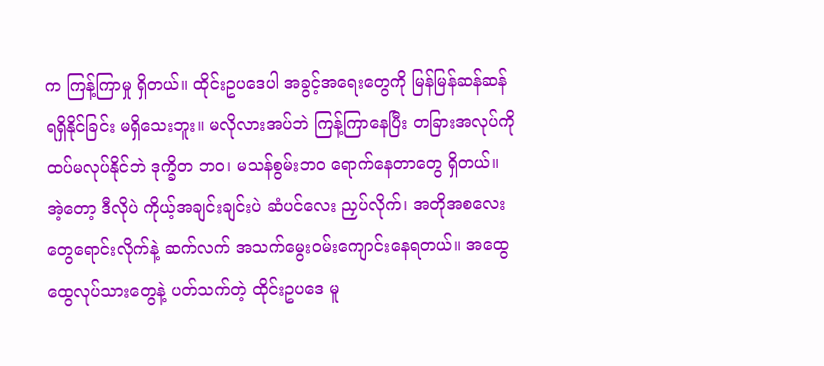က ကြန့်ကြာမှု ရှိတယ်။ ထိုင်းဥပဒေပါ အခွင့်အရေးတွေကို မြန်မြန်ဆန်ဆန် ရရှိနိုင်ခြင်း မရှိသေးဘူး။ မလိုလားအပ်ဘဲ ကြန့်ကြာနေပြီး တခြားအလုပ်ကို ထပ်မလုပ်နိုင်ဘဲ ဒုက္ခိတ ဘဝ၊ မသန်စွမ်းဘဝ ရောက်နေတာတွေ ရှိတယ်။ အဲ့တော့ ဒီလိုပဲ ကိုယ့်အချင်းချင်းပဲ ဆံပင်လေး ညှပ်လိုက်၊ အတိုအစလေးတွေရောင်းလိုက်နဲ့ ဆက်လက် အသက်မွေးဝမ်းကျောင်းနေရတယ်။ အထွေထွေလုပ်သားတွေနဲ့ ပတ်သက်တဲ့ ထိုင်းဥပဒေ မူ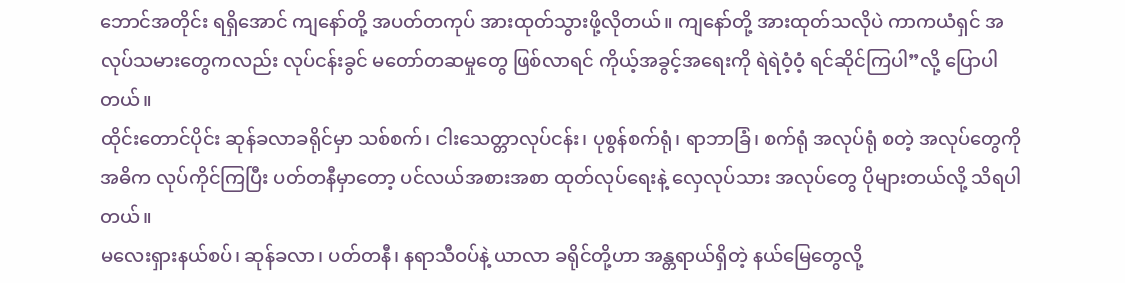ဘောင်အတိုင်း ရရှိအောင် ကျနော်တို့ အပတ်တကုပ် အားထုတ်သွားဖို့လိုတယ်။ ကျနော်တို့ အားထုတ်သလိုပဲ ကာကယံရှင် အလုပ်သမားတွေကလည်း လုပ်ငန်းခွင် မတော်တဆမှုတွေ ဖြစ်လာရင် ကိုယ့်အခွင့်အရေးကို ရဲရဲဝံ့ဝံ့ ရင်ဆိုင်ကြပါ”လို့ ပြောပါတယ်။
ထိုင်းတောင်ပိုင်း ဆုန်ခလာခရိုင်မှာ သစ်စက်၊ ငါးသေတ္တာလုပ်ငန်း၊ ပုစွန်စက်ရုံ၊ ရာဘာခြံ၊ စက်ရုံ အလုပ်ရုံ စတဲ့ အလုပ်တွေကို အဓိက လုပ်ကိုင်ကြပြီး ပတ်တနီမှာတော့ ပင်လယ်အစားအစာ ထုတ်လုပ်ရေးနဲ့ လှေလုပ်သား အလုပ်တွေ ပိုများတယ်လို့ သိရပါတယ်။
မလေးရှားနယ်စပ်၊ ဆုန်ခလာ၊ ပတ်တနီ၊ နရာသီဝပ်နဲ့ ယာလာ ခရိုင်တို့ဟာ အန္တရာယ်ရှိတဲ့ နယ်မြေတွေလို့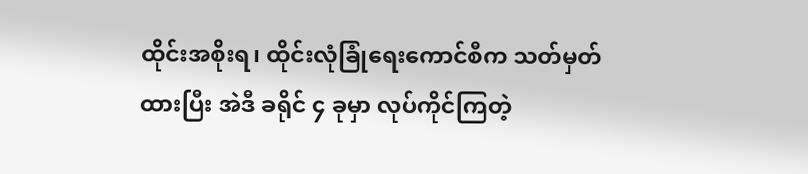ထိုင်းအစိုးရ၊ ထိုင်းလုံခြုံရေးကောင်စီက သတ်မှတ်ထားပြီး အဲဒီ ခရိုင် ၄ ခုမှာ လုပ်ကိုင်ကြတဲ့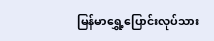မြန်မာရွှေ့ပြောင်းလုပ်သား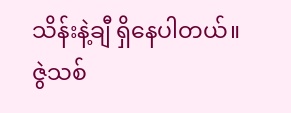သိန်းနဲ့ချီ ရှိနေပါတယ်။
ဇွဲသစ်